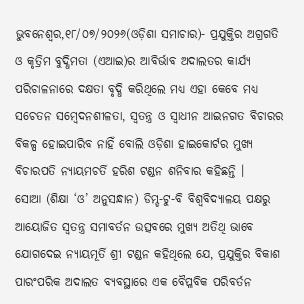ଭୁବନେଶ୍ୱର,୧୮/୦୭/୨୦୨୬(ଓଡ଼ିଶା ସମାଚାର)- ପ୍ରଯୁକ୍ତିର ଅଗ୍ରଗତି ଓ କୃତ୍ରିମ ବୁଦ୍ଧିମତା (ଏଆଇ)ର ଆବିର୍ଭାବ ଅଦାଲତର କାର୍ଯ୍ୟ ପରିଚାଳନାରେ ଦକ୍ଷତା ବୃଦ୍ଧି କରିଥିଲେ ମଧ୍ୟ ଏହା କେବେ ମଧ୍ୟ ସଚେତନ ସମ୍ବେଦନଶୀଳତା, ସ୍ୱତନ୍ତ୍ର ଓ ସ୍ୱାଧୀନ ଆଇନଗତ ବିଚାରର ବିକଳ୍ପ ହୋଇପାରିବ ନାହିଁ ବୋଲି ଓଡ଼ିଶା ହାଇକୋର୍ଟର ମୁଖ୍ୟ ବିଚାରପତି ନ୍ୟାୟମଚର୍ତି ହରିଶ ଟଣ୍ଡନ ଶନିବାର କହିଛନ୍ତି ।
ସୋଆ (ଶିକ୍ଷା ‘ଓ’ ଅନୁସନ୍ଧାନ) ଡିମ୍ଡ-ଟୁ-ବି ବିଶ୍ୱବିଦ୍ୟାଳୟ ପକ୍ଷରୁ ଆୟୋଜିତ ସ୍ୱତନ୍ତ୍ର ସମାବର୍ତନ ଉତ୍ସବରେ ମୁଖ୍ୟ ଅତିଥି ଭାବେ ଯୋଗଦେଇ ନ୍ୟାୟମୂର୍ତି ଶ୍ରୀ ଟଣ୍ଡନ କହିଥିଲେ ଯେ, ପ୍ରଯୁକ୍ତିର ବିକାଶ ପାରଂପରିକ ଅଦାଲତ ବ୍ୟବସ୍ଥାରେ ଏକ ବୈପ୍ଳବିକ ପରିବର୍ତନ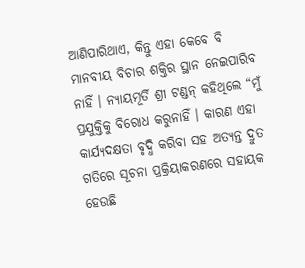ଆଣିପାରିଥାଏ, କିନ୍ତୁ ଏହା କେବେ ବି ମାନବୀୟ ବିଚାର ଶକ୍ତିର ସ୍ଥାନ ନେଇପାରିବ ନାହିଁ । ନ୍ୟାୟମୂର୍ତି ଶ୍ରୀ ଟଣ୍ଡନ୍ କହିଥିଲେ “ମୁଁ ପ୍ରଯୁକ୍ତିକୁ ବିରୋଧ କରୁନାହିଁ । କାରଣ ଏହା କାର୍ଯ୍ୟଦକ୍ଷତା ବୃଦ୍ଧି କରିବା ସହ ଅତ୍ୟନ୍ତ ଦ୍ରୁତ ଗତିରେ ସୂଚନା ପ୍ରକ୍ରିୟାକରଣରେ ସହାୟକ ହେଉଛି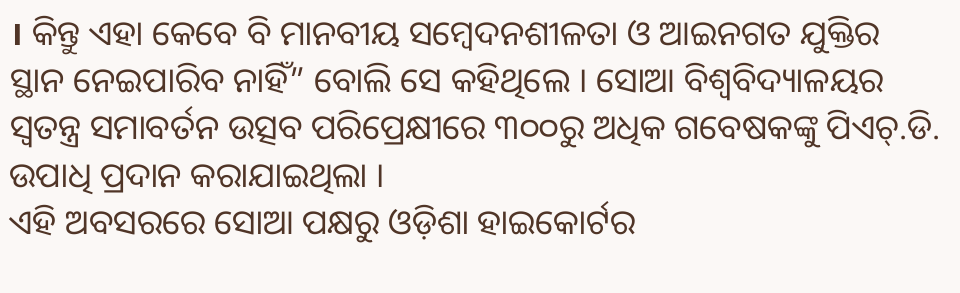। କିନ୍ତୁ ଏହା କେବେ ବି ମାନବୀୟ ସମ୍ବେଦନଶୀଳତା ଓ ଆଇନଗତ ଯୁକ୍ତିର ସ୍ଥାନ ନେଇପାରିବ ନାହିଁ” ବୋଲି ସେ କହିଥିଲେ । ସୋଆ ବିଶ୍ୱବିଦ୍ୟାଳୟର ସ୍ୱତନ୍ତ୍ର ସମାବର୍ତନ ଉତ୍ସବ ପରିପ୍ରେକ୍ଷୀରେ ୩୦୦ରୁ ଅଧିକ ଗବେଷକଙ୍କୁ ପିଏଚ୍.ଡି. ଉପାଧି ପ୍ରଦାନ କରାଯାଇଥିଲା ।
ଏହି ଅବସରରେ ସୋଆ ପକ୍ଷରୁ ଓଡ଼ିଶା ହାଇକୋର୍ଟର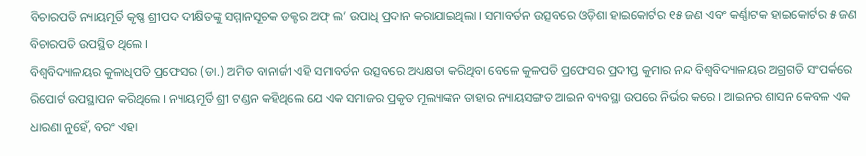ବିଚାରପତି ନ୍ୟାୟମୂର୍ତି କୃଷ୍ଣ ଶ୍ରୀପଦ ଦୀକ୍ଷିତଙ୍କୁ ସମ୍ମାନସୂଚକ ଡକ୍ଟର ଅଫ୍ ଲ’ ଉପାଧି ପ୍ରଦାନ କରାଯାଇଥିଲା । ସମାବର୍ତନ ଉତ୍ସବରେ ଓଡ଼ିଶା ହାଇକୋର୍ଟର ୧୫ ଜଣ ଏବଂ କର୍ଣ୍ଣାଟକ ହାଇକୋର୍ଟର ୫ ଜଣ ବିଚାରପତି ଉପସ୍ଥିତ ଥିଲେ ।
ବିଶ୍ୱବିଦ୍ୟାଳୟର କୁଳାଧିପତି ପ୍ରଫେସର (ଡା.) ଅମିତ ବାନାର୍ଜୀ ଏହି ସମାବର୍ତନ ଉତ୍ସବରେ ଅଧ୍ୟକ୍ଷତା କରିଥିବା ବେଳେ କୁଳପତି ପ୍ରଫେସର ପ୍ରଦୀପ୍ତ କୁମାର ନନ୍ଦ ବିଶ୍ୱବିଦ୍ୟାଳୟର ଅଗ୍ରଗତି ସଂପର୍କରେ ରିପୋର୍ଟ ଉପସ୍ଥାପନ କରିଥିଲେ । ନ୍ୟାୟମୂର୍ତି ଶ୍ରୀ ଟଣ୍ଡନ କହିଥିଲେ ଯେ ଏକ ସମାଜର ପ୍ରକୃତ ମୂଲ୍ୟାଙ୍କନ ତାହାର ନ୍ୟାୟସଙ୍ଗତ ଆଇନ ବ୍ୟବସ୍ଥା ଉପରେ ନିର୍ଭର କରେ । ଆଇନର ଶାସନ କେବଳ ଏକ ଧାରଣା ନୁହେଁ, ବରଂ ଏହା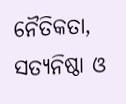ନୈତିକତା, ସତ୍ୟନିଷ୍ଠା ଓ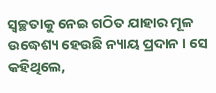ସ୍ୱଚ୍ଛତାକୁ ନେଇ ଗଠିତ ଯାହାର ମୂଳ ଉଦ୍ଧେଶ୍ୟ ହେଉଛି ନ୍ୟାୟ ପ୍ରଦାନ । ସେ କହିଥିଲେ,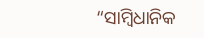“ସାମ୍ବିଧାନିକ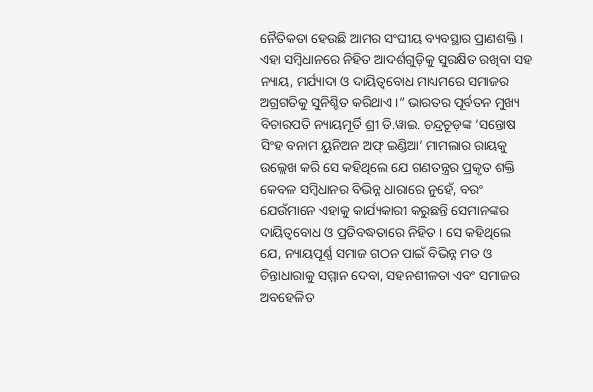ନୈତିକତା ହେଉଛି ଆମର ସଂଘୀୟ ବ୍ୟବସ୍ଥାର ପ୍ରାଣଶକ୍ତି । ଏହା ସମ୍ବିଧାନରେ ନିହିତ ଆଦର୍ଶଗୁଡ଼ିକୁ ସୁରକ୍ଷିତ ରଖିବା ସହ ନ୍ୟାୟ, ମର୍ଯ୍ୟାଦା ଓ ଦାୟିତ୍ୱବୋଧ ମାଧ୍ୟମରେ ସମାଜର ଅଗ୍ରଗତିକୁ ସୁନିଶ୍ଚିତ କରିଥାଏ ।” ଭାରତର ପୂର୍ବତନ ମୁଖ୍ୟ ବିଚାରପତି ନ୍ୟାୟମୂର୍ତି ଶ୍ରୀ ଡି.ୱାଇ. ଚନ୍ଦ୍ରଚୂଡ଼ଙ୍କ ‘ସନ୍ତୋଷ ସିଂହ ବନାମ ୟୁନିଅନ ଅଫ୍ ଇଣ୍ଡିଆ’ ମାମଲାର ରାୟକୁ ଉଲ୍ଲେଖ କରି ସେ କହିଥିଲେ ଯେ ଗଣତନ୍ତ୍ରର ପ୍ରକୃତ ଶକ୍ତି କେବଳ ସମ୍ବିଧାନର ବିଭିନ୍ନ ଧାରାରେ ନୁହେଁ, ବରଂ ଯେଉଁମାନେ ଏହାକୁ କାର୍ଯ୍ୟକାରୀ କରୁଛନ୍ତି ସେମାନଙ୍କର ଦାୟିତ୍ୱବୋଧ ଓ ପ୍ରତିବଦ୍ଧତାରେ ନିହିତ । ସେ କହିଥିଲେ ଯେ, ନ୍ୟାୟପୂର୍ଣ୍ଣ ସମାଜ ଗଠନ ପାଇଁ ବିଭିନ୍ନ ମତ ଓ ଚିନ୍ତାଧାରାକୁ ସମ୍ମାନ ଦେବା, ସହନଶୀଳତା ଏବଂ ସମାଜର ଅବହେଳିତ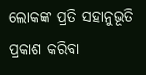ଲୋକଙ୍କ ପ୍ରତି ସହାନୁଭୂତି ପ୍ରକାଶ କରିବା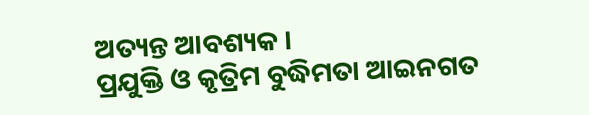ଅତ୍ୟନ୍ତ ଆବଶ୍ୟକ ।
ପ୍ରଯୁକ୍ତି ଓ କୃତ୍ରିମ ବୁଦ୍ଧିମତା ଆଇନଗତ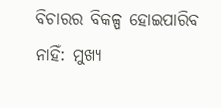ବିଚାରର ବିକଳ୍ପ ହୋଇପାରିବ ନାହିଁ: ମୁଖ୍ୟ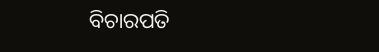ବିଚାରପତି